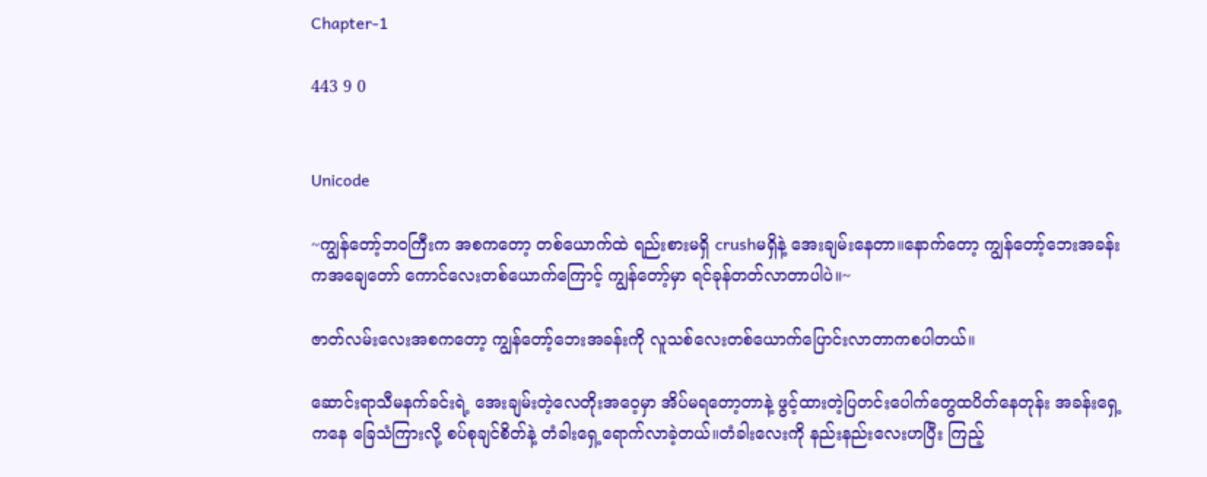Chapter-1

443 9 0


Unicode

~ကျွန်တော့်ဘဝကြီးက အစကတော့ တစ်ယောက်ထဲ ရည်းစားမရှိ crushမရှိနဲ့ အေးချမ်းနေတာ။နောက်တော့ ကျွန်တော့်ဘေးအခန်းကအချေတော် ကောင်လေးတစ်ယောက်ကြောင့် ကျွန်တော့်မှာ ရင်ခုန်တတ်လာတာပါပဲ။~

ဇာတ်လမ်းလေးအစကတော့ ကျွန်တော့်ဘေးအခန်းကို လူသစ်လေးတစ်ယောက်ပြောင်းလာတာကစပါတယ်။

ဆောင်းရာသီမနက်ခင်းရဲ့ အေးချမ်းတဲ့လေတိုးအဝေ့မှာ အိပ်မရတော့တာနဲ့ ဖွင့်ထားတဲ့ပြတင်းပေါက်တွေထပိတ်နေတုန်း အခန်းရှေ့ကနေ ခြေသံကြားလို့ စပ်စုချင်စိတ်နဲ့ တံခါးရှေ့ရောက်လာခဲ့တယ်။တံခါးလေးကို နည်းနည်းလေးဟပြီး ကြည့်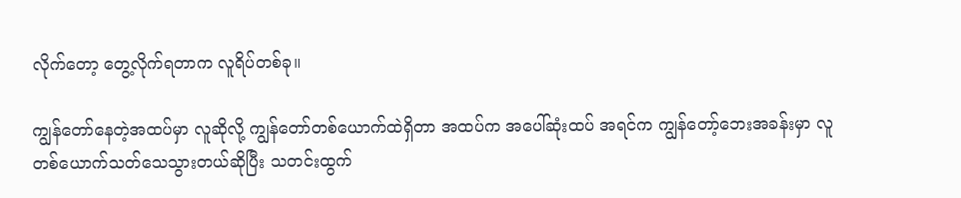လိုက်တော့ တွေ့လိုက်ရတာက လူရိပ်တစ်ခု။

ကျွန်တော်နေတဲ့အထပ်မှာ လူဆိုလို့ ကျွန်တော်တစ်ယောက်ထဲရှိတာ အထပ်က အပေါ်ဆုံးထပ် အရင်က ကျွန်တော့်ဘေးအခန်းမှာ လူတစ်ယောက်သတ်သေသွားတယ်ဆိုပြီး သတင်းထွက်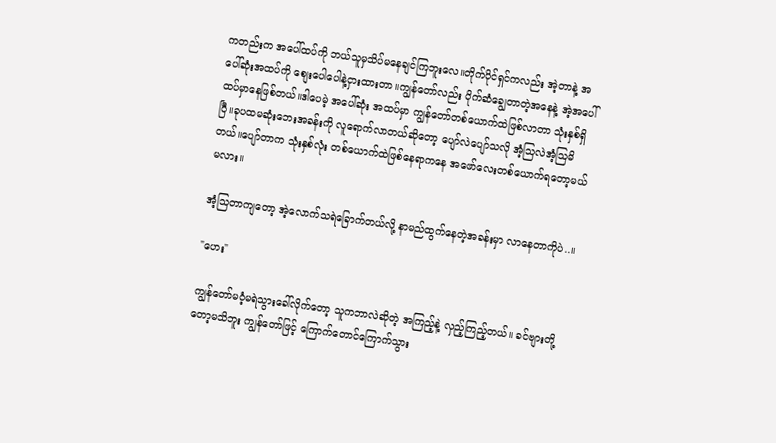ကတည်းက အပေါ်ထပ်ကို ဘယ်သူမှသိပ်မနေချင်ကြဘူးလေ။တိုက်ပိုင်ရှင်ကလည်း အဲ့တာနဲ့ အပေါ်ဆုံးအထပ်ကို စျေးပေါပေါနဲ့ငှားထားတာ။ကျွန်တော်လည်း ပိုက်ဆံချွေတာတဲ့အနေနဲ့ အဲ့အပေါ်ထပ်မှာနေဖြစ်တယ်။ဒါပေမဲ့ အပေါ်ဆုံး အထပ်မှာ ကျွန်တော်တစ်ယောက်ထဲဖြစ်လာတာ သုံးနှစ်ရှိပြီ။ခုပထမဆုံးဘေးအခန်းကို လူရောက်လာတယ်ဆိုတော့ ပျော်လဲပျော်သလို အံ့သြလဲအံ့သြမိတယ်။ပျော်တာက သုံးနှစ်လုံး တစ်ယောက်ထဲဖြစ်နေရာကနေ အဖော်လေးတစ်ယောက်ရတော့မယ်မလား။

အံ့သြတာကျတော့ အဲ့လောက်သရဲခြောက်တယ်လို့ နာမည်ထွက်နေတဲ့အခန်းမှာ လာနေတာကိုပဲ..။

"ဟေး"

ကျွန်တော်မဝံ့မရဲသွားခေါ်လိုက်တော့ သူကဘာလဲဆိုတဲ့ အကြည့်နဲ့ လှည့်ကြည့်တယ်။ ခင်ဗျားတို့တော့မသိဘူး ကျွန်တော်ဖြင့် ကြောက်တောင်ကြောက်သွား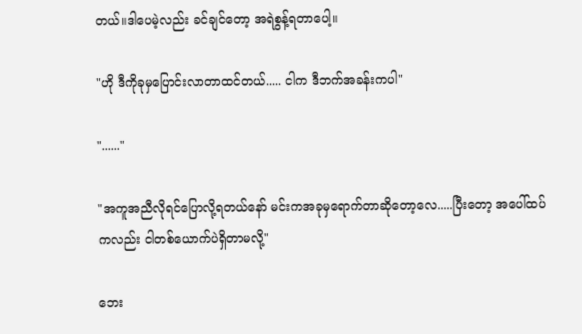တယ်။ဒါပေမဲ့လည်း ခင်ချင်တော့ အရဲစွန့်ရတာပေါ့။

"ဟို ဒီကိုခုမှပြောင်းလာတာထင်တယ်..... ငါက ဒီဘက်အခန်းကပါ"

"......"

"အကူအညီလိုရင်ပြောလို့ရတယ်နော် မင်းကအခုမှရောက်တာဆိုတော့လေ.....ပြီးတော့ အပေါ်ထပ်ကလည်း ငါတစ်ယောက်ပဲရှိတာမလို့"

ဘေး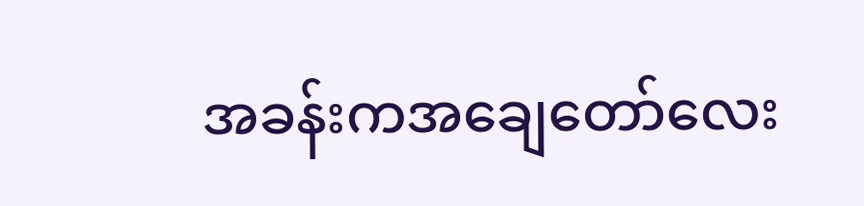အခန်းကအချေတော်လေး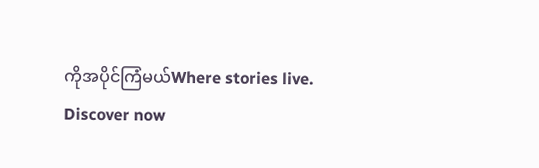ကိုအပိုင်ကြံမယ်Where stories live. Discover now